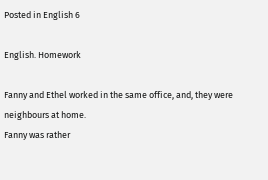Posted in English 6

English. Homework

Fanny and Ethel worked in the same office, and, they were neighbours at home.
Fanny was rather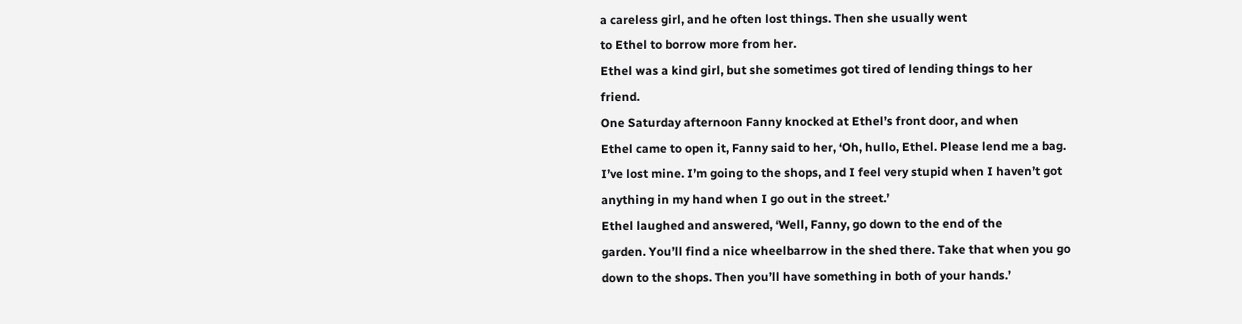a careless girl, and he often lost things. Then she usually went
to Ethel to borrow more from her.
Ethel was a kind girl, but she sometimes got tired of lending things to her
friend.
One Saturday afternoon Fanny knocked at Ethel’s front door, and when
Ethel came to open it, Fanny said to her, ‘Oh, hullo, Ethel. Please lend me a bag.
I’ve lost mine. I’m going to the shops, and I feel very stupid when I haven’t got
anything in my hand when I go out in the street.’
Ethel laughed and answered, ‘Well, Fanny, go down to the end of the
garden. You’ll find a nice wheelbarrow in the shed there. Take that when you go
down to the shops. Then you’ll have something in both of your hands.’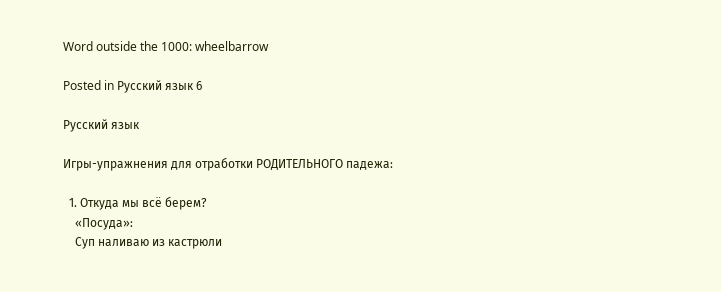Word outside the 1000: wheelbarrow

Posted in Русский язык 6

Русский язык

Игры-упражнения для отработки РОДИТЕЛЬНОГО падежа:

  1. Откуда мы всё берем?
    «Посуда»:
    Суп наливаю из кастрюли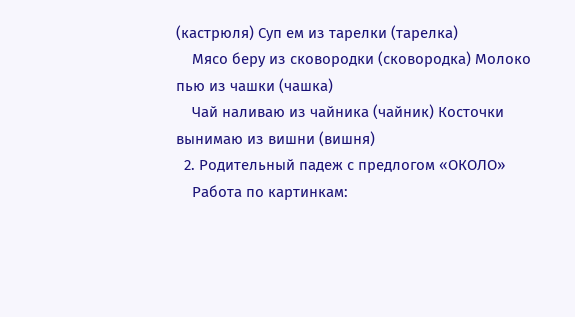(кастрюля) Суп ем из тарелки (тарелка)
    Мясо беру из сковородки (сковородка) Молоко пью из чашки (чашка)
    Чай наливаю из чайника (чайник) Косточки вынимаю из вишни (вишня)
  2. Родительный падеж с предлогом «ОКОЛО»
    Работа по картинкам: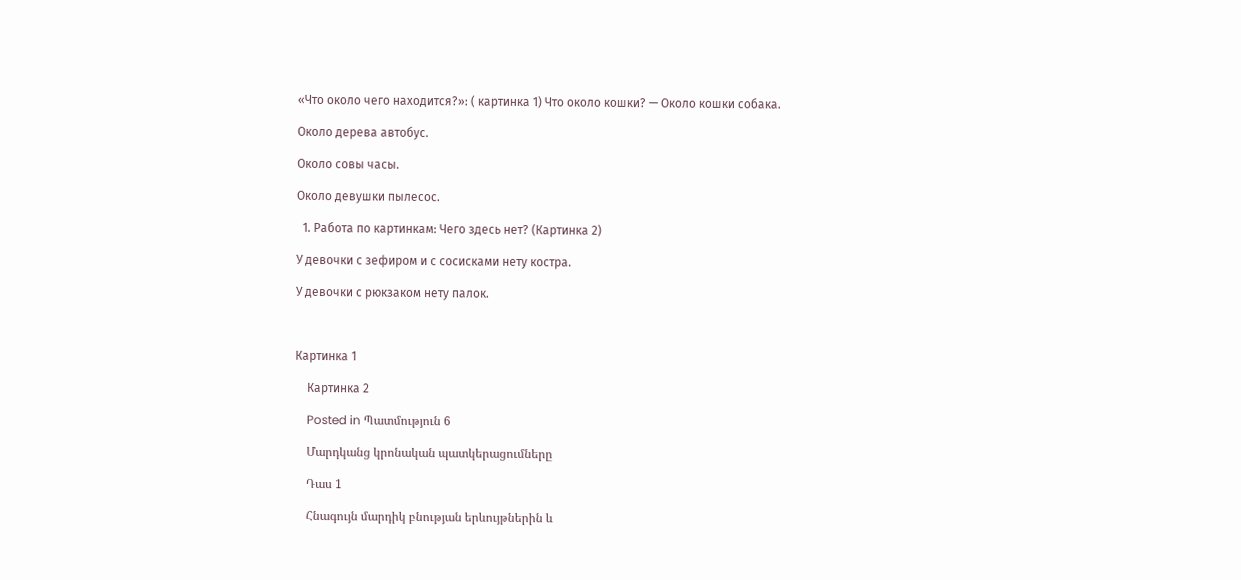«Что около чего находится?»: ( картинка 1) Что около кошки? — Около кошки собака.

Около дерева автобус.

Около совы часы.

Около девушки пылесос.

  1. Работа по картинкам: Чего здесь нет? (Картинка 2)

У девочки с зефиром и с сосисками нету костра.

У девочки с рюкзаком нету палок.



Картинка 1

    Картинка 2

    Posted in Պատմություն 6

    Մարդկանց կրոնական պատկերացումները

    Դաս 1

    Հնագույն մարդիկ բնության երևույթներին և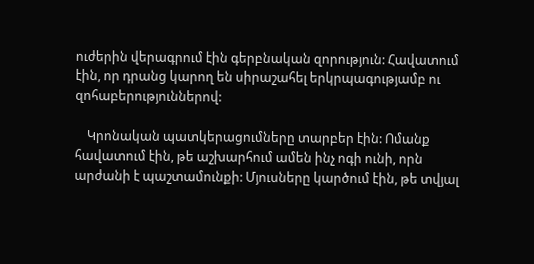ուժերին վերագրում էին գերբնական զորություն: Հավատում էին, որ դրանց կարող են սիրաշահել երկրպագությամբ ու զոհաբերություններով:

    Կրոնական պատկերացումները տարբեր էին: Ոմանք հավատում էին, թե աշխարհում ամեն ինչ ոգի ունի, որն արժանի է պաշտամունքի: Մյուսները կարծում էին, թե տվյալ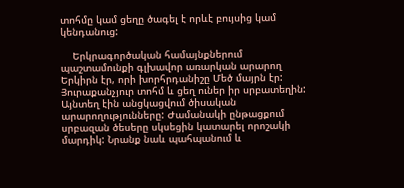տոհմը կամ ցեղը ծագել է որևէ բույսից կամ կենդանուց:

    Երկրագործական համայնքներում պաշտամունքի գլխավոր առարկան արարող Երկիրն էր, որի խորհրդանիշը Մեծ մայրն էր: Յուրաքանչյուր տոհմ և ցեղ ուներ իր սրբատեղին: Այնտեղ էին անցկացվում ծիսական արարողությունները: Ժամանակի ընթացքում սրբազան ծեսերը սկսեցին կատարել որոշակի մարդիկ: Նրանք նաև պահպանում և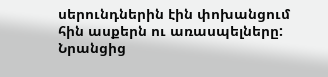սերունդներին էին փոխանցում հին ասքերն ու առասպելները: Նրանցից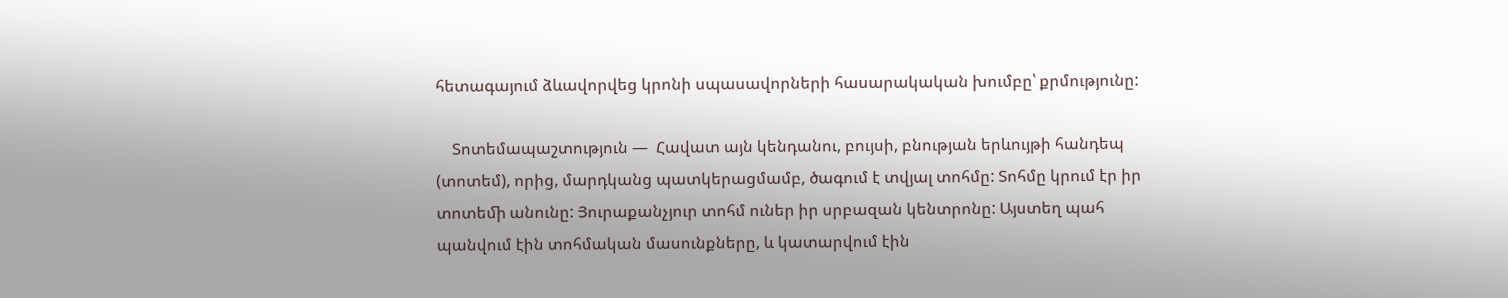հետագայում ձևավորվեց կրոնի սպասավորների հասարակական խումբը՝ քրմությունը:

    Տոտեմապաշտություն —  Հավատ այն կենդանու, բույսի, բնության երևույթի հանդեպ (տոտեմ), որից, մարդկանց պատկերացմամբ, ծագում է տվյալ տոհմը: Տոհմը կրում էր իր տոտեﬕ անունը: Յուրաքանչյուր տոհմ ուներ իր սրբազան կենտրոնը: Այստեղ պահ պանվում էին տոհմական մասունքները, և կատարվում էին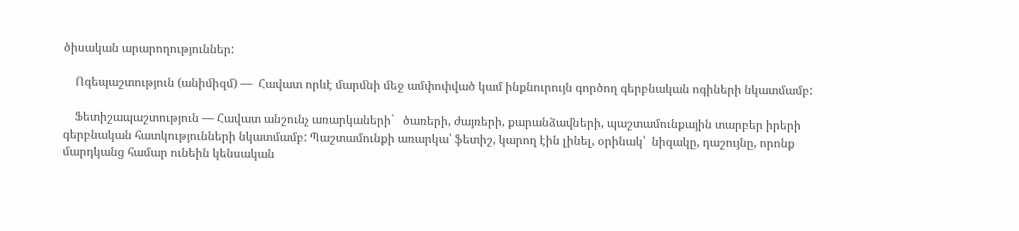ծիսական արարողություններ:

    Ոգեպաշտություն (անիﬕզմ) —  Հավատ որևէ մարﬓի ﬔջ ամփոփված կամ ինքնուրույն գործող գերբնական ոգիների նկատմամբ:

    Ֆետիշապաշտություն — Հավատ անշունչ առարկաների`   ծառերի, ժայռերի, քարանձաﬖերի, պաշտամունքային տարբեր իրերի գերբնական հատկությունների նկատմամբ: Պաշտամունքի առարկա՝ ֆետիշ, կարող էին լինել, օրինակ՝  նիզակը, դաշույնը, որոնք մարդկանց համար ունեին կենսական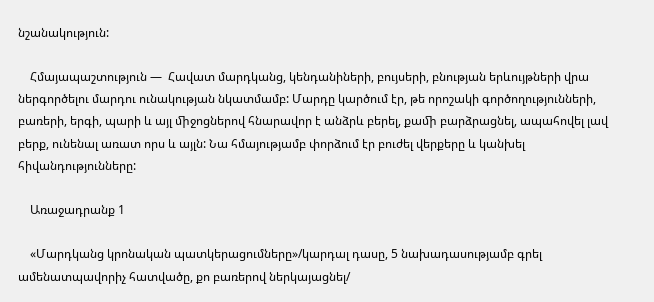նշանակություն:

    Հմայապաշտություն —  Հավատ մարդկանց, կենդանիների, բույսերի, բնության երևույթների վրա ներգործելու մարդու ունակության նկատմամբ: Մարդը կարծում էր, թե որոշակի գործողությունների, բառերի, երգի, պարի և այլ ﬕջոցներով հնարավոր է անձրև բերել, քաﬕ բարձրացնել, ապահովել լավ բերք, ունենալ առատ որս և այլն: Նա հմայությամբ փորձում էր բուժել վերքերը և կանխել հիվանդությունները:

    Առաջադրանք 1

    «Մարդկանց կրոնական պատկերացումները»/կարդալ դասը, 5 նախադասությամբ գրել ամենատպավորիչ հատվածը, քո բառերով ներկայացնել/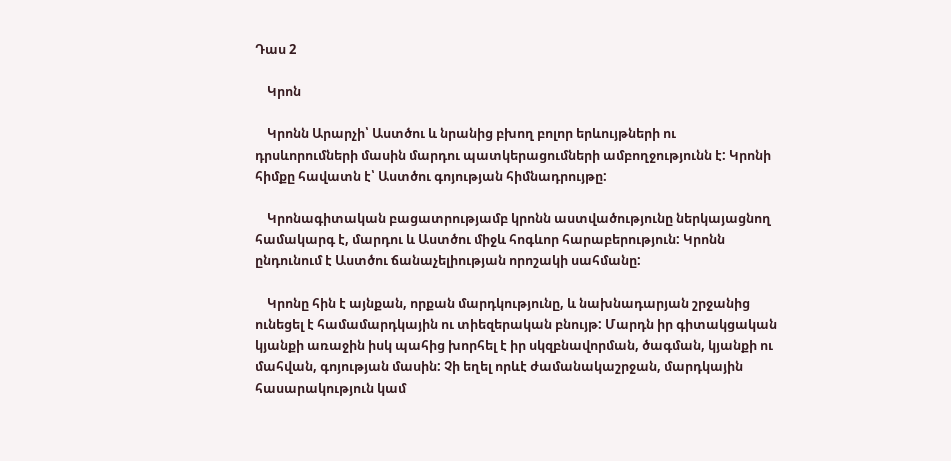Դաս 2

    Կրոն

    Կրոնն Արարչի՝ Աստծու և նրանից բխող բոլոր երևույթների ու դրսևորումների մասին մարդու պատկերացումների ամբողջությունն է: Կրոնի հիմքը հավատն է՝ Աստծու գոյության հիմնադրույթը:

    Կրոնագիտական բացատրությամբ կրոնն աստվածությունը ներկայացնող համակարգ է, մարդու և Աստծու միջև հոգևոր հարաբերություն: Կրոնն ընդունում է Աստծու ճանաչելիության որոշակի սահմանը:

    Կրոնը հին է այնքան, որքան մարդկությունը, և նախնադարյան շրջանից ունեցել է համամարդկային ու տիեզերական բնույթ: Մարդն իր գիտակցական կյանքի առաջին իսկ պահից խորհել է իր սկզբնավորման, ծագման, կյանքի ու մահվան, գոյության մասին: Չի եղել որևէ ժամանակաշրջան, մարդկային հասարակություն կամ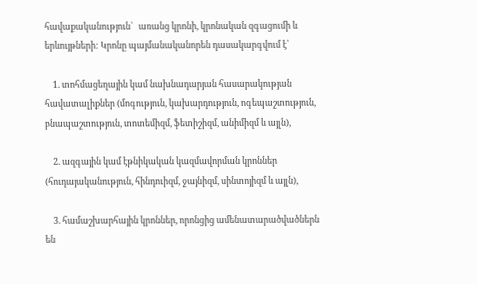հավաքականություն`   առանց կրոնի, կրոնական զգացումի և  երևույթների: Կրոնը պայմանականորեն դասակարգվում է՝

    1. տոհմացեղային կամ նախնադարյան հասարակության հավատալիքներ (մոգություն, կախարդություն, ոգեպաշտություն, բնապաշտություն, տոտեմիզմ, ֆետիշիզմ, անիմիզմ և այլն),

    2. ազգային կամ էթնիկական կազմավորման կրոններ (հուդայականություն, հինդուիզմ, ջայնիզմ, սինտոյիզմ և այլն),

    3. համաշխարհային կրոններ, որոնցից ամենատարածվածներն են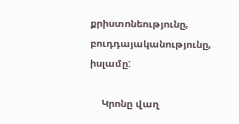քրիստոնեությունը, բուդդայականությունը, իսլամը:

    Կրոնը վաղ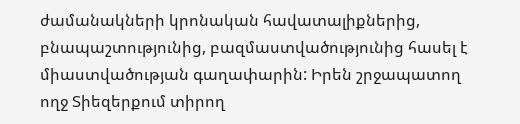ժամանակների կրոնական հավատալիքներից, բնապաշտությունից, բազմաստվածությունից հասել է միաստվածության գաղափարին: Իրեն շրջապատող ողջ Տիեզերքում տիրող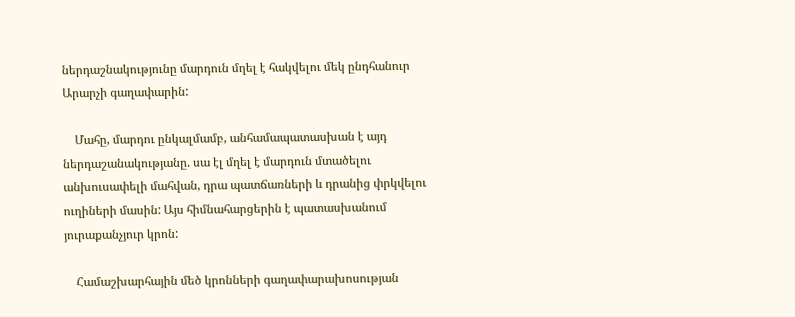ներդաշնակությունը մարդուն մղել է հակվելու մեկ ընդհանուր Արարչի գաղափարին:

    Մահը, մարդու ընկալմամբ, անհամապատասխան է այդ ներդաշանակությանը. սա էլ մղել է մարդուն մտածելու անխուսափելի մահվան, դրա պատճառների և դրանից փրկվելու ուղիների մասին: Այս հիմնահարցերին է պատասխանում յուրաքանչյուր կրոն:

    Համաշխարհային մեծ կրոնների գաղափարախոսության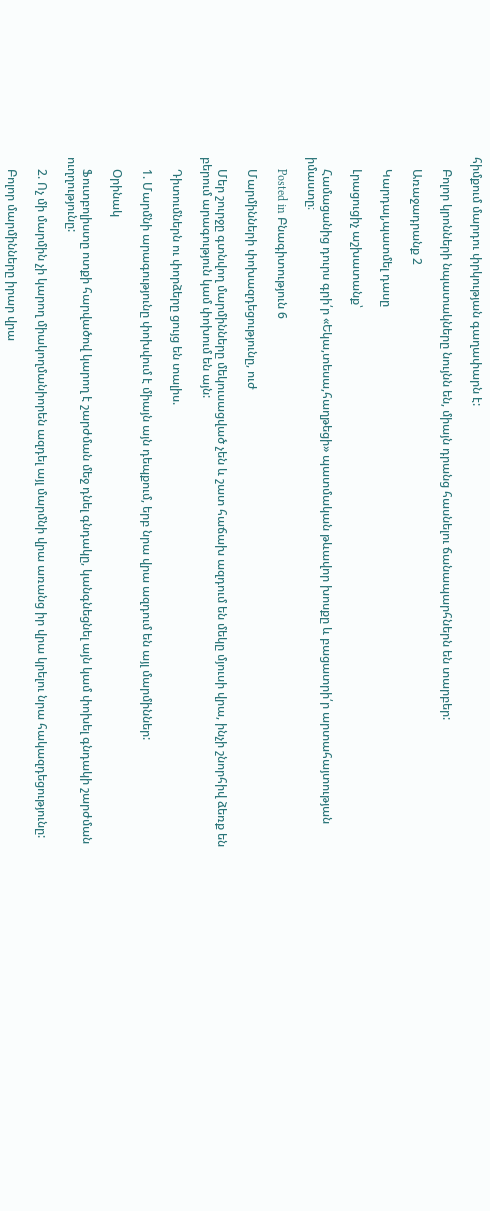հիմքում մարդու փրկության գաղափարն է:

    Բոլոր կրոնների նպատակները նույնն են, միայն դրանց հասնելու ճանապարհներն են տարբեր:

    Առաջադրանք 2

    Կարդալ,պատմել դասը

    Լրացուցիչ աշխատանք՝

    Համացանից դուրս գրի՛ր «Եկա,տեսա,հաղթեցի» պատմական թևավոր խոսքը և բացատրի՛ր արտահայտության իմաստը։

    Posted in Բնագիտություն 6

    Մարմինների փոխազդեցությունը, ուժ

    Մեր շուրջը գտնվող մարմինները մեկուսացված չեն և շատ հաճախ ազդում են մեկը մյուսի վրա, ինչի շնորհիվ ձեռք են բերում արագություն կամ փոխում են այն:

    Դիտումներն ու փորձերը ցույց են տալիս.

    1. Մարմնի արագությունը փոխվում է միայն այն դեպքում, երբ նրա վրա ազդում են այլ մարմիններ:

    Օրինակ

    Ֆուտբոլիստը ոտքի հարվածով կարող է շարժման մեջ դնել գնդակը, կանգնեցնել այն կամ փոխել գնդակի շարժման ուղղությունը:

    2. Ոչ մի մարմին չի կարող միակողմանիորեն ազդել այլ մարմնի վրա առանց իր վրա կրելու նրա հակազդեցությունը:

    Բոլոր մարմինները իրար վրա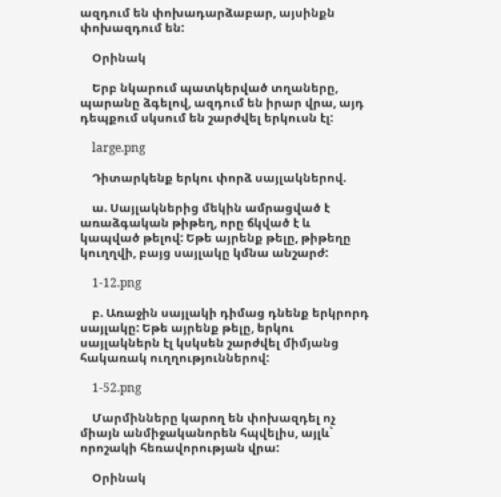ազդում են փոխադարձաբար, այսինքն փոխազդում են:

    Օրինակ

    Երբ նկարում պատկերված տղաները, պարանը ձգելով, ազդում են իրար վրա, այդ դեպքում սկսում են շարժվել երկուսն էլ:

    large.png

    Դիտարկենք երկու փորձ սայլակներով.

    ա. Սայլակներից մեկին ամրացված է առաձգական թիթեղ, որը ճկված է և կապված թելով: Եթե այրենք թելը, թիթեղը կուղղվի, բայց սայլակը կմնա անշարժ:

    1-12.png

    բ. Առաջին սայլակի դիմաց դնենք երկրորդ սայլակը: Եթե այրենք թելը, երկու սայլակներն էլ կսկսեն շարժվել միմյանց հակառակ ուղղություններով:

    1-52.png

    Մարմինները կարող են փոխազդել ոչ միայն անմիջականորեն հպվելիս, այլև` որոշակի հեռավորության վրա:

    Օրինակ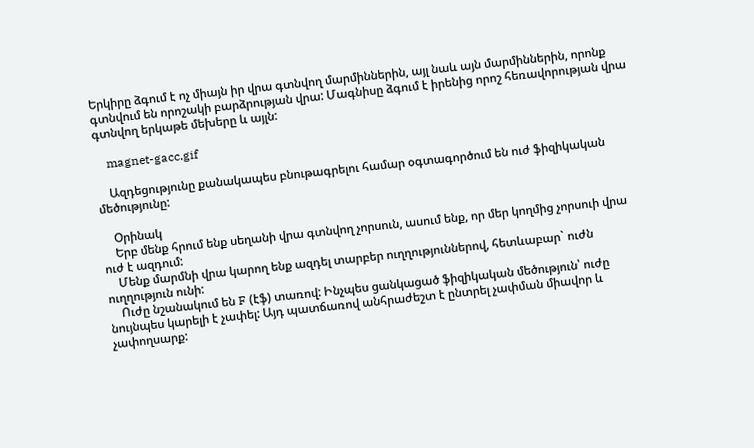Երկիրը ձգում է ոչ միայն իր վրա գտնվող մարմիններին, այլ նաև այն մարմիններին, որոնք գտնվում են որոշակի բարձրության վրա: Մագնիսը ձգում է իրենից որոշ հեռավորության վրա գտնվող երկաթե մեխերը և այլն:

    magnet-gacc.gif

    Ազդեցությունը քանակապես բնութագրելու համար օգտագործում են ուժ ֆիզիկական մեծությունը:

    Օրինակ
    Երբ մենք հրում ենք սեղանի վրա գտնվող չորսուն, ասում ենք, որ մեր կողմից չորսուի վրա ուժ է ազդում:
    Մենք մարմնի վրա կարող ենք ազդել տարբեր ուղղություններով, հետևաբար` ուժն ուղղություն ունի:
    Ուժը նշանակում են F (էֆ) տառով: Ինչպես ցանկացած ֆիզիկական մեծություն՝ ուժը նույնպես կարելի է չափել: Այդ պատճառով անհրաժեշտ է ընտրել չափման միավոր և չափողսարք: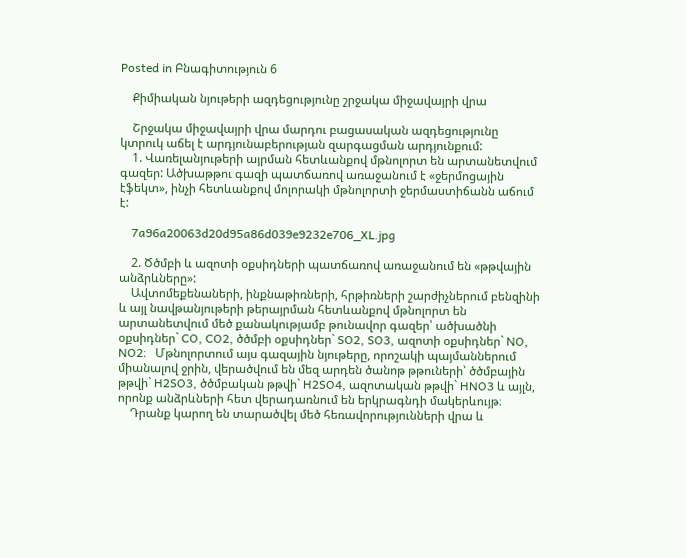Posted in Բնագիտություն 6

    Քիմիական նյութերի ազդեցությունը շրջակա միջավայրի վրա

    Շրջակա միջավայրի վրա մարդու բացասական ազդեցությունը կտրուկ աճել է արդյունաբերության զարգացման արդյունքում:
    1. Վառելանյութերի այրման հետևանքով մթնոլորտ են արտանետվում գազեր: Ածխաթթու գազի պատճառով առաջանում է «ջերմոցային էֆեկտ», ինչի հետևանքով մոլորակի մթնոլորտի ջերմաստիճանն աճում է:

    7a96a20063d20d95a86d039e9232e706_XL.jpg

    2. Ծծմբի և ազոտի օքսիդների պատճառով առաջանում են «թթվային անձրևները»:
    Ավտոմեքենաների, ինքնաթիռների, հրթիռների շարժիչներում բենզինի և այլ նավթանյութերի թերայրման հետևանքով մթնոլորտ են արտանետվում մեծ քանակությամբ թունավոր գազեր՝ ածխածնի օքսիդներ` CO, CO2, ծծմբի օքսիդներ` SO2, SO3, ազոտի օքսիդներ` NO, NO2։   Մթնոլորտում այս գազային նյութերը, որոշակի պայմաններում միանալով ջրին, վերածվում են մեզ արդեն ծանոթ թթուների՝ ծծմբային թթվի` H2SO3, ծծմբական թթվի` H2SO4, ազոտական թթվի` HNO3 և այլն, որոնք անձրևների հետ վերադառնում են երկրագնդի մակերևույթ։
    Դրանք կարող են տարածվել մեծ հեռավորությունների վրա և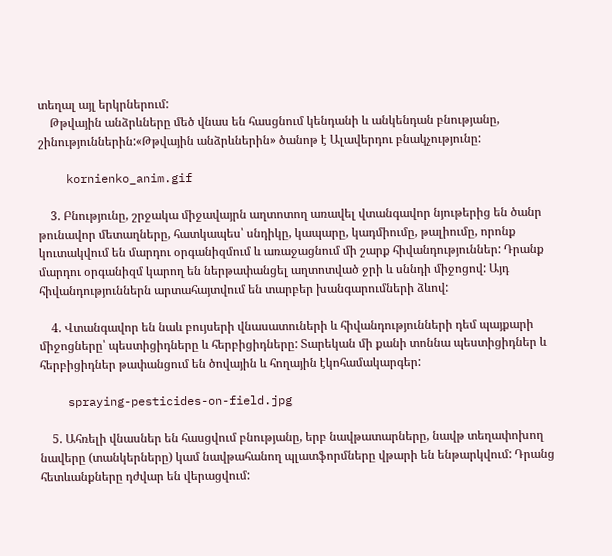տեղալ այլ երկրներում:
    Թթվային անձրևները մեծ վնաս են հասցնում կենդանի և անկենդան բնությանը, շինություններին:«Թթվային անձրևներին» ծանոթ է Ալավերդու բնակչությունը:

    kornienko_anim.gif

    3. Բնությունը, շրջակա միջավայրն աղտոտող առավել վտանգավոր նյութերից են ծանր թունավոր մետաղները, հատկապես՝ սնդիկը, կապարը, կադմիումը, թալիումը, որոնք կուտակվում են մարդու օրգանիզմում և առաջացնում մի շարք հիվանդություններ: Դրանք մարդու օրգանիզմ կարող են ներթափանցել աղտոտված ջրի և սննդի միջոցով: Այդ հիվանդություններն արտահայտվում են տարբեր խանգարումների ձևով:

    4. Վտանգավոր են նաև բույսերի վնասատուների և հիվանդությունների դեմ պայքարի միջոցները՝ պեստիցիդները և հերբիցիդները: Տարեկան մի քանի տոննա պեստիցիդներ և հերբիցիդներ թափանցում են ծովային և հողային էկոհամակարգեր:

    spraying-pesticides-on-field.jpg

    5. Ահռելի վնասներ են հասցվում բնությանը, երբ նավթատարները, նավթ տեղափոխող նավերը (տանկերները) կամ նավթահանող պլատֆորմները վթարի են ենթարկվում: Դրանց հետևանքները դժվար են վերացվում: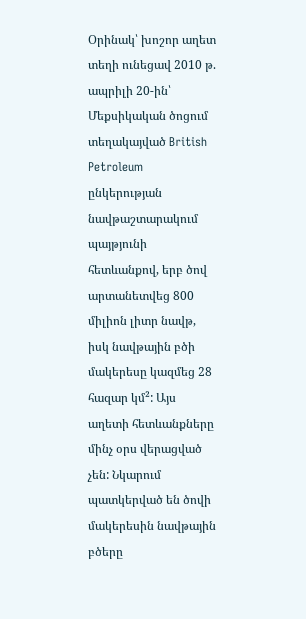Օրինակ՝ խոշոր աղետ տեղի ունեցավ 2010 թ. ապրիլի 20-ին՝ Մեքսիկական ծոցում տեղակայված British Petroleum ընկերության նավթաշտարակում պայթյունի հետևանքով, երբ ծով արտանետվեց 800 միլիոն լիտր նավթ, իսկ նավթային բծի մակերեսը կազմեց 28 հազար կմ²: Այս աղետի հետևանքները մինչ օրս վերացված չեն: Նկարում պատկերված են ծովի մակերեսին նավթային բծերը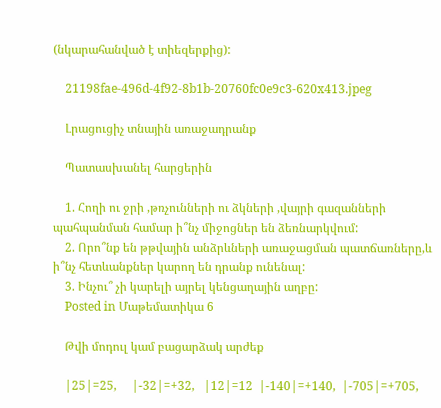(նկարահանված է տիեզերքից):

    21198fae-496d-4f92-8b1b-20760fc0e9c3-620x413.jpeg

    Լրացուցիչ տնային առաջադրանք

    Պատասխանել հարցերին

    1. Հողի ու ջրի ,թռչունների ու ձկների ,վայրի գազանների պահպանման համար ի՞նչ միջոցներ են ձեռնարկվում:
    2. Որո՞նք են թթվային անձրևների առաջացման պատճառները,և ի՞նչ հետևանքներ կարող են դրանք ունենալ:
    3. Ինչու՞ չի կարելի այրել կենցաղային աղբը:
    Posted in Մաթեմատիկա 6

    Թվի մոդուլ կամ բացարձակ արժեք

    |25|=25,     |-32|=+32,   |12|=12  |-140|=+140,  |-705|=+705,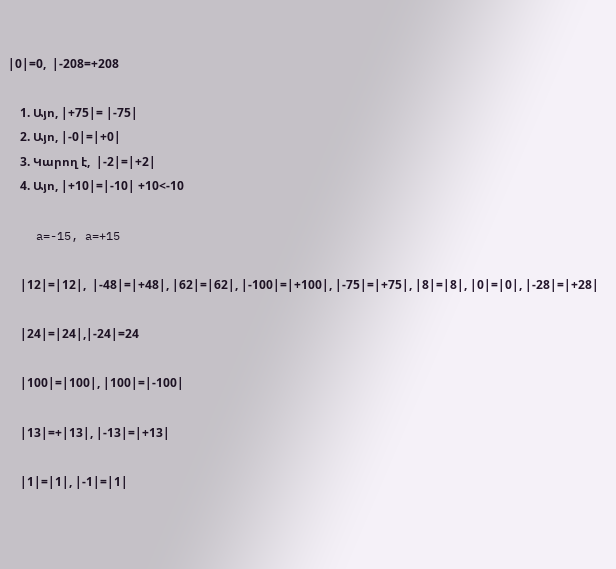|0|=0,  |-208=+208

    1. Այո, |+75|= |-75|
    2. Այո, |-0|=|+0|
    3. Կարող է,  |-2|=|+2|
    4. Այո, |+10|=|-10| +10<-10

    a=-15, a=+15

    |12|=|12|,  |-48|=|+48|, |62|=|62|, |-100|=|+100|, |-75|=|+75|, |8|=|8|, |0|=|0|, |-28|=|+28|

    |24|=|24|,|-24|=24

    |100|=|100|, |100|=|-100|

    |13|=+|13|, |-13|=|+13|

    |1|=|1|, |-1|=|1|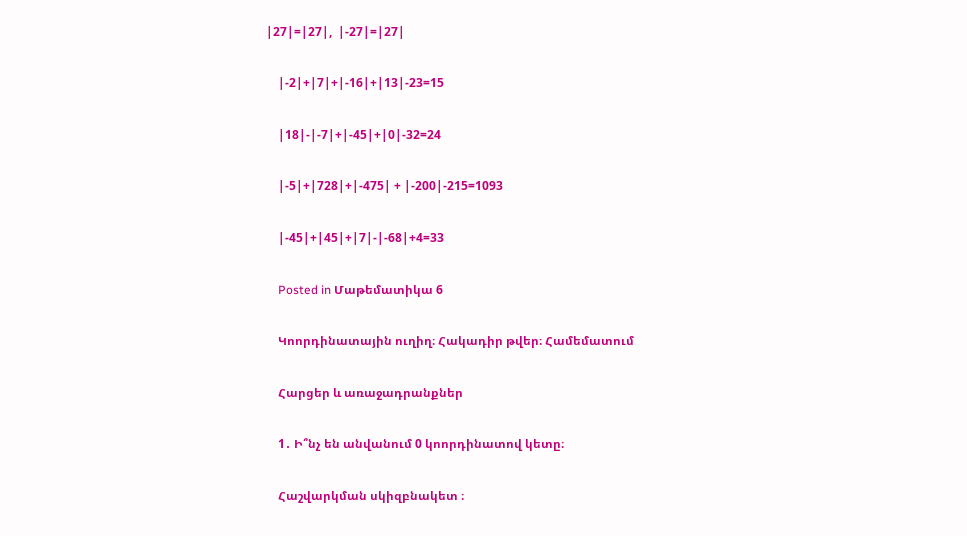|27|=|27|,  |-27|=|27|

    |-2|+|7|+|-16|+|13|-23=15

    |18|-|-7|+|-45|+|0|-32=24

    |-5|+|728|+|-475| + |-200|-215=1093

    |-45|+|45|+|7|-|-68|+4=33

    Posted in Մաթեմատիկա 6

    Կոորդինատային ուղիղ։ Հակադիր թվեր։ Համեմատում

    Հարցեր և առաջադրանքներ

    1․ Ի՞նչ են անվանում 0 կոորդինատով կետը։

    Հաշվարկման սկիզբնակետ ։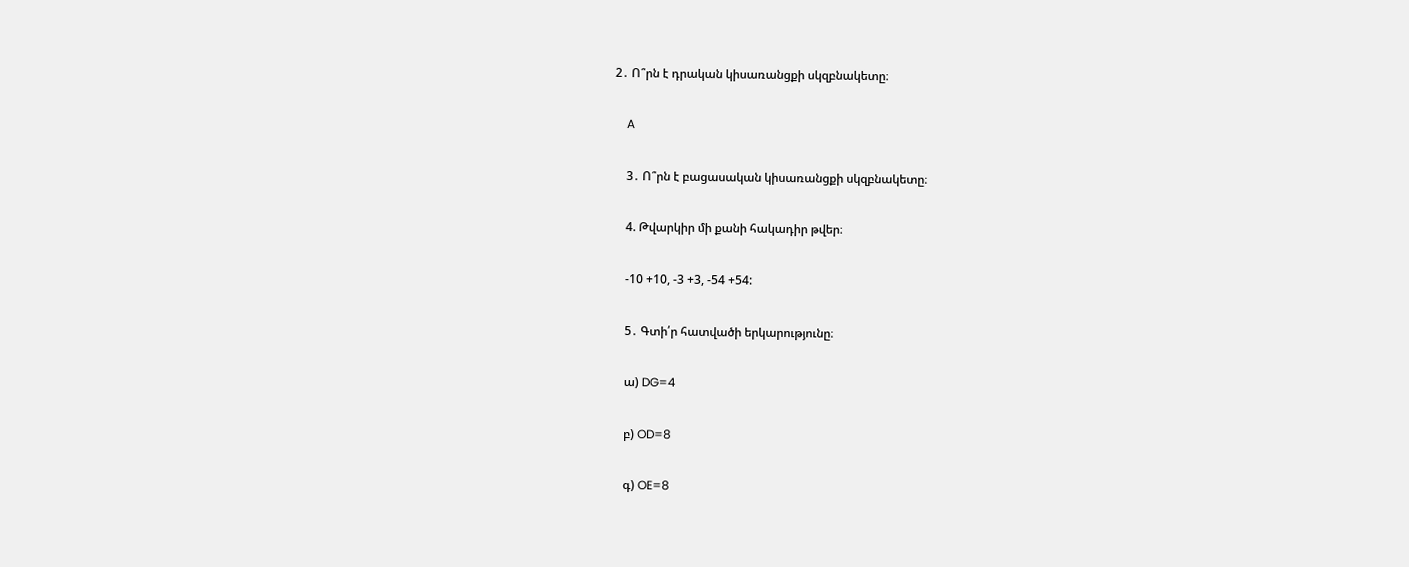2․ Ո՞րն է դրական կիսառանցքի սկզբնակետը։

    A

    3․ Ո՞րն է բացասական կիսառանցքի սկզբնակետը։

    4. Թվարկիր մի քանի հակադիր թվեր։

    -10 +10, -3 +3, -54 +54:

    5․ Գտի՛ր հատվածի երկարությունը։

    ա) DG=4

    բ) OD=8

    գ) OE=8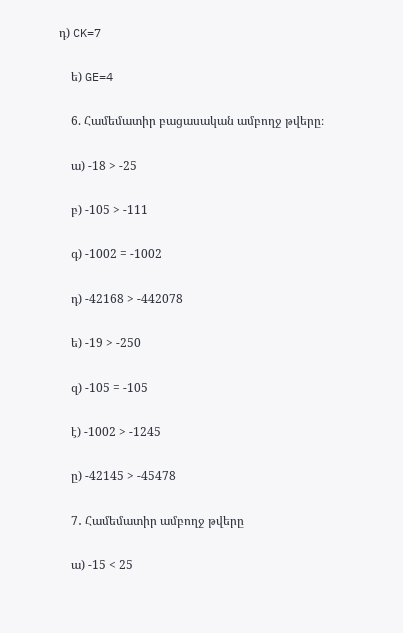դ) CK=7

    ե) GE=4

    6. Համեմատիր բացասական ամբողջ թվերը։

    ա) -18 > -25

    բ) -105 > -111

    գ) -1002 = -1002

    դ) -42168 > -442078

    ե) -19 > -250

    զ) -105 = -105

    է) -1002 > -1245

    ը) -42145 > -45478

    7․ Համեմատիր ամբողջ թվերը

    ա) -15 < 25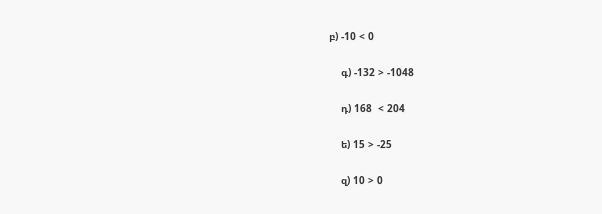բ) -10 < 0

    գ) -132 > -1048

    դ) 168  < 204

    ե) 15 > -25

    զ) 10 > 0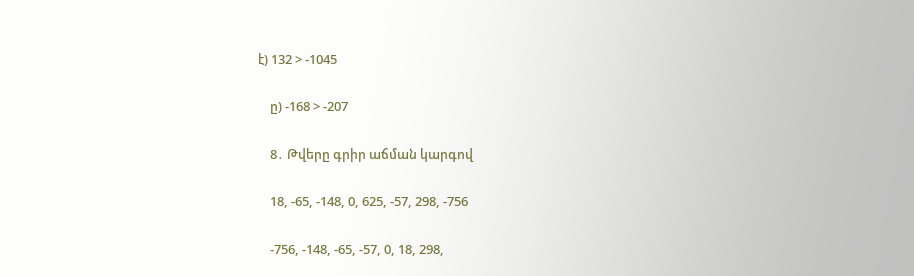է) 132 > -1045

    ը) -168 > -207

    8․ Թվերը գրիր աճման կարգով

    18, -65, -148, 0, 625, -57, 298, -756

    -756, -148, -65, -57, 0, 18, 298,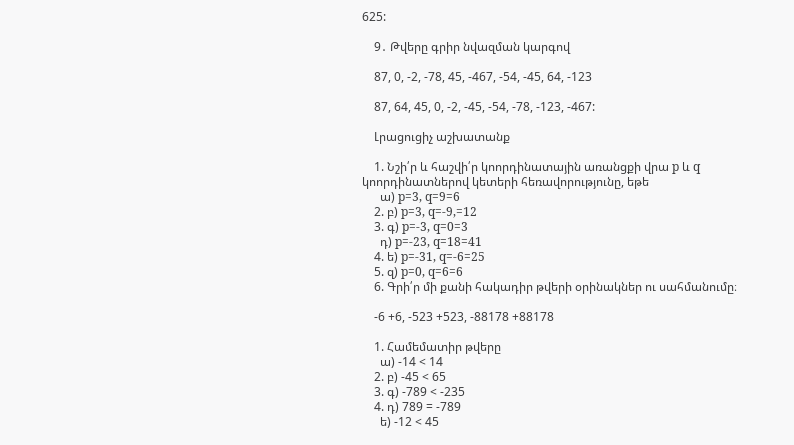625:

    9․ Թվերը գրիր նվազման կարգով

    87, 0, -2, -78, 45, -467, -54, -45, 64, -123

    87, 64, 45, 0, -2, -45, -54, -78, -123, -467:

    Լրացուցիչ աշխատանք

    1. Նշի՛ր և հաշվի՛ր կոորդինատային առանցքի վրա p և q կոորդինատներով կետերի հեռավորությունը, եթե
      ա) p=3, q=9=6
    2. բ) p=3, q=-9,=12
    3. գ) p=-3, q=0=3
      դ) p=-23, q=18=41
    4. ե) p=-31, q=-6=25
    5. զ) p=0, q=6=6
    6. Գրի՛ր մի քանի հակադիր թվերի օրինակներ ու սահմանումը։

    -6 +6, -523 +523, -88178 +88178

    1. Համեմատիր թվերը
      ա) -14 < 14
    2. բ) -45 < 65
    3. գ) -789 < -235
    4. դ) 789 = -789
      ե) -12 < 45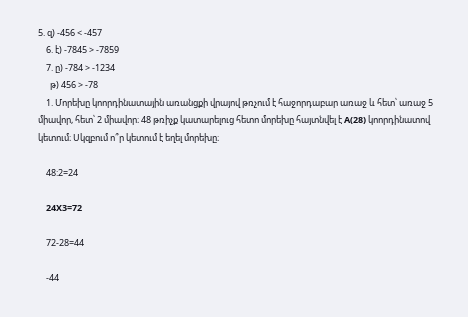5. զ) -456 < -457
    6. է) -7845 > -7859
    7. ը) -784 > -1234
      թ) 456 > -78
    1. Մորեխը կոորդինատային առանցքի վրայով թռչում է հաջորդաբար առաջ և հետ՝ առաջ 5 միավոր, հետ՝ 2 միավոր։ 48 թռիչք կատարելուց հետո մորեխը հայտնվել է A(28) կոորդինատով կետում։ Սկզբում ո՞ր կետում է եղել մորեխը։

    48:2=24

    24X3=72

    72-28=44

    -44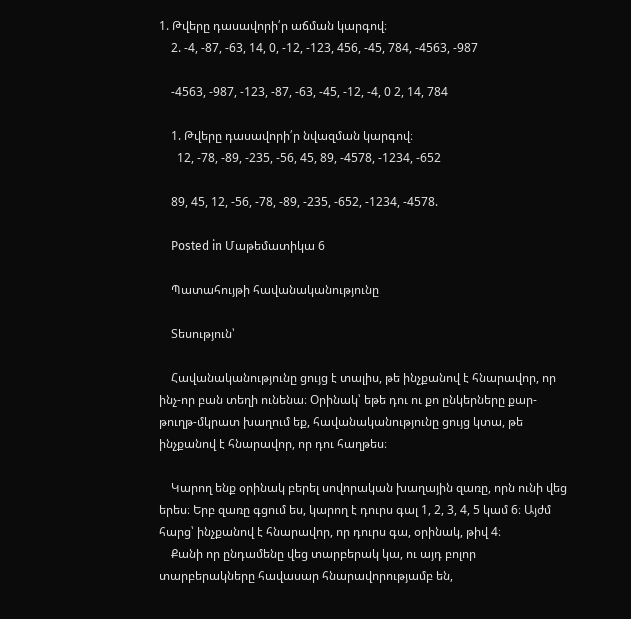1. Թվերը դասավորի՛ր աճման կարգով։
    2. -4, -87, -63, 14, 0, -12, -123, 456, -45, 784, -4563, -987

    -4563, -987, -123, -87, -63, -45, -12, -4, 0 2, 14, 784

    1. Թվերը դասավորի՛ր նվազման կարգով։
      12, -78, -89, -235, -56, 45, 89, -4578, -1234, -652

    89, 45, 12, -56, -78, -89, -235, -652, -1234, -4578.

    Posted in Մաթեմատիկա 6

    Պատահույթի հավանականությունը

    Տեսություն՝

    Հավանականությունը ցույց է տալիս, թե ինչքանով է հնարավոր, որ ինչ-որ բան տեղի ունենա։ Օրինակ՝ եթե դու ու քո ընկերները քար-թուղթ-մկրատ խաղում եք, հավանականությունը ցույց կտա, թե ինչքանով է հնարավոր, որ դու հաղթես։

    Կարող ենք օրինակ բերել սովորական խաղային զառը, որն ունի վեց երես։ Երբ զառը գցում ես, կարող է դուրս գալ 1, 2, 3, 4, 5 կամ 6։ Այժմ հարց՝ ինչքանով է հնարավոր, որ դուրս գա, օրինակ, թիվ 4։
    Քանի որ ընդամենը վեց տարբերակ կա, ու այդ բոլոր տարբերակները հավասար հնարավորությամբ են,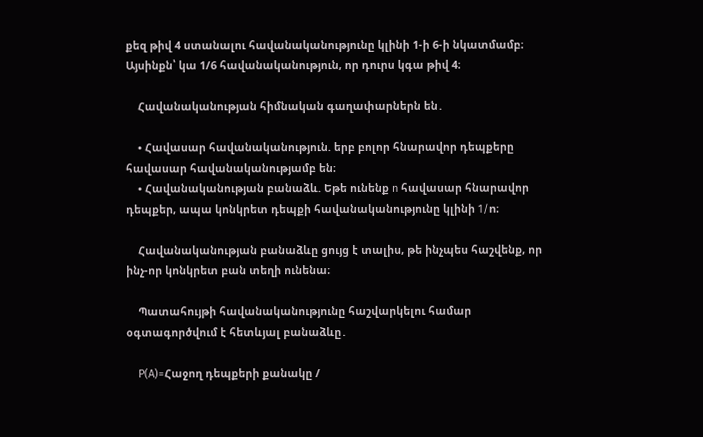քեզ թիվ 4 ստանալու հավանականությունը կլինի 1-ի 6-ի նկատմամբ։ Այսինքն՝ կա 1/6 հավանականություն, որ դուրս կգա թիվ 4։

    Հավանականության հիմնական գաղափարներն են․

    • Հավասար հավանականություն. երբ բոլոր հնարավոր դեպքերը հավասար հավանականությամբ են։
    • Հավանականության բանաձև. Եթե ունենք n հավասար հնարավոր դեպքեր, ապա կոնկրետ դեպքի հավանականությունը կլինի 1/n։

    Հավանականության բանաձևը ցույց է տալիս, թե ինչպես հաշվենք, որ ինչ-որ կոնկրետ բան տեղի ունենա։

    Պատահույթի հավանականությունը հաշվարկելու համար օգտագործվում է հետևյալ բանաձևը․

    P(A)=Հաջող դեպքերի քանակը /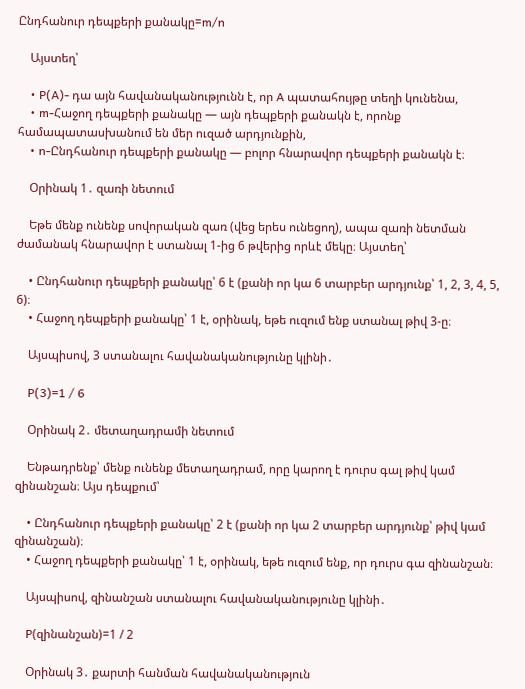Ընդհանուր դեպքերի քանակը=m/n

    Այստեղ՝

    • P(A)- դա այն հավանականությունն է, որ A պատահույթը տեղի կունենա,
    • m-Հաջող դեպքերի քանակը — այն դեպքերի քանակն է, որոնք համապատասխանում են մեր ուզած արդյունքին,
    • n-Ընդհանուր դեպքերի քանակը — բոլոր հնարավոր դեպքերի քանակն է։

    Օրինակ 1․ զառի նետում

    Եթե մենք ունենք սովորական զառ (վեց երես ունեցող), ապա զառի նետման ժամանակ հնարավոր է ստանալ 1-ից 6 թվերից որևէ մեկը։ Այստեղ՝

    • Ընդհանուր դեպքերի քանակը՝ 6 է (քանի որ կա 6 տարբեր արդյունք՝ 1, 2, 3, 4, 5, 6)։
    • Հաջող դեպքերի քանակը՝ 1 է, օրինակ, եթե ուզում ենք ստանալ թիվ 3-ը։

    Այսպիսով, 3 ստանալու հավանականությունը կլինի․

    P(3)=1 / 6

    Օրինակ 2․ մետաղադրամի նետում

    Ենթադրենք՝ մենք ունենք մետաղադրամ, որը կարող է դուրս գալ թիվ կամ զինանշան։ Այս դեպքում՝

    • Ընդհանուր դեպքերի քանակը՝ 2 է (քանի որ կա 2 տարբեր արդյունք՝ թիվ կամ զինանշան)։
    • Հաջող դեպքերի քանակը՝ 1 է, օրինակ, եթե ուզում ենք, որ դուրս գա զինանշան։

    Այսպիսով, զինանշան ստանալու հավանականությունը կլինի․

    P(զինանշան)=1 / 2

    Օրինակ 3․ քարտի հանման հավանականություն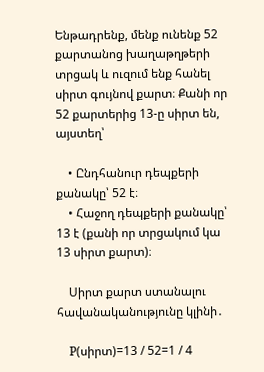Ենթադրենք, մենք ունենք 52 քարտանոց խաղաթղթերի տրցակ և ուզում ենք հանել սիրտ գույնով քարտ։ Քանի որ 52 քարտերից 13-ը սիրտ են, այստեղ՝

    • Ընդհանուր դեպքերի քանակը՝ 52 է։
    • Հաջող դեպքերի քանակը՝ 13 է (քանի որ տրցակում կա 13 սիրտ քարտ)։

    Սիրտ քարտ ստանալու հավանականությունը կլինի․

    P(սիրտ)=13 / 52=1 / 4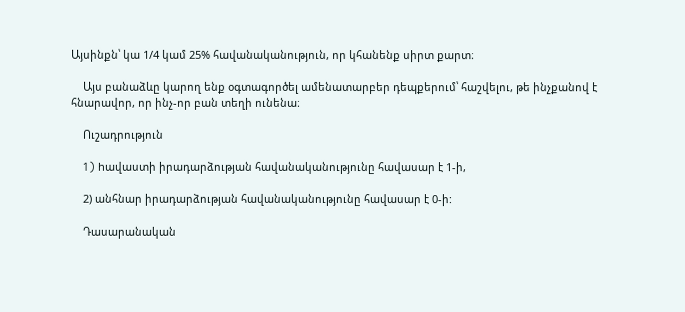Այսինքն՝ կա 1/4 կամ 25% հավանականություն, որ կհանենք սիրտ քարտ։

    Այս բանաձևը կարող ենք օգտագործել ամենատարբեր դեպքերում՝ հաշվելու, թե ինչքանով է հնարավոր, որ ինչ-որ բան տեղի ունենա։

    Ուշադրություն

    1) hավաստի իրադարձության հավանականությունը հավասար է 1-ի,

    2) անհնար իրադարձության հավանականությունը հավասար է 0-ի:

    Դասարանական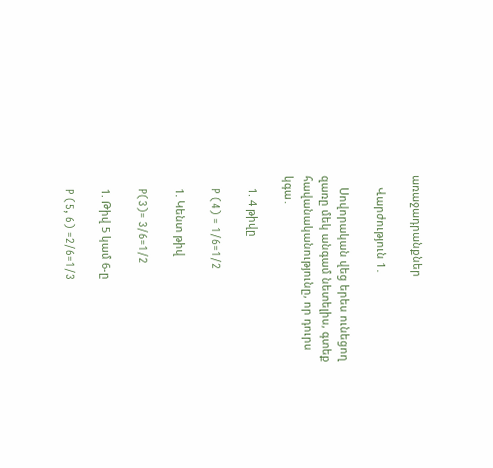առաջադրանքներ

    Վարժություն 1․

    Սովորական վեց երես ունեցող զառը մեկ անգամ նետելիս, գտեք հավանականությունը, որ դուրս կգա․

    1. 4 թիվը

    P (4) = 1/6=1/2

    1. Կենտ թիվ

    P(3)= 3/6=1/2

    1. Թիվ 5 կամ 6-ը

    P (5, 6) =2/6=1/3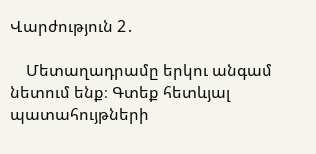Վարժություն 2․

    Մետաղադրամը երկու անգամ նետում ենք։ Գտեք հետևյալ պատահույթների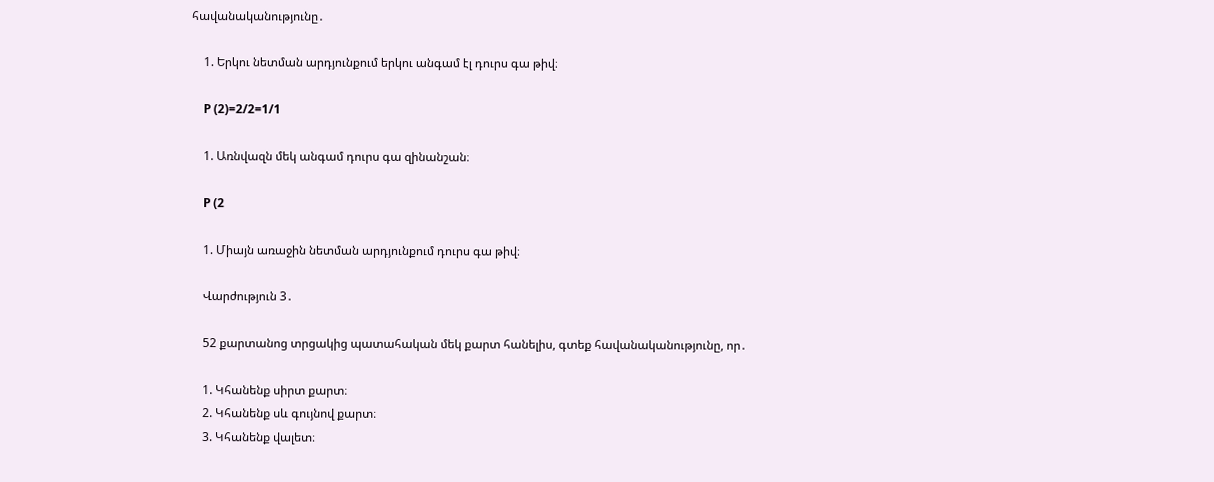հավանականությունը․

    1. Երկու նետման արդյունքում երկու անգամ էլ դուրս գա թիվ։

    P (2)=2/2=1/1

    1. Առնվազն մեկ անգամ դուրս գա զինանշան։

    P (2

    1. Միայն առաջին նետման արդյունքում դուրս գա թիվ։

    Վարժություն 3․

    52 քարտանոց տրցակից պատահական մեկ քարտ հանելիս, գտեք հավանականությունը, որ․

    1. Կհանենք սիրտ քարտ։
    2. Կհանենք սև գույնով քարտ։
    3. Կհանենք վալետ։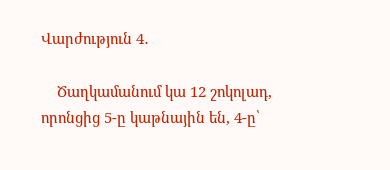Վարժություն 4․

    Ծաղկամանում կա 12 շոկոլադ, որոնցից 5-ը կաթնային են, 4-ը՝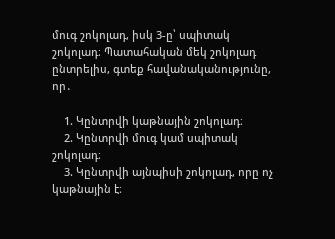մուգ շոկոլադ, իսկ 3-ը՝ սպիտակ շոկոլադ։ Պատահական մեկ շոկոլադ ընտրելիս, գտեք հավանականությունը, որ․

    1. Կընտրվի կաթնային շոկոլադ։
    2. Կընտրվի մուգ կամ սպիտակ շոկոլադ։
    3. Կընտրվի այնպիսի շոկոլադ, որը ոչ կաթնային է։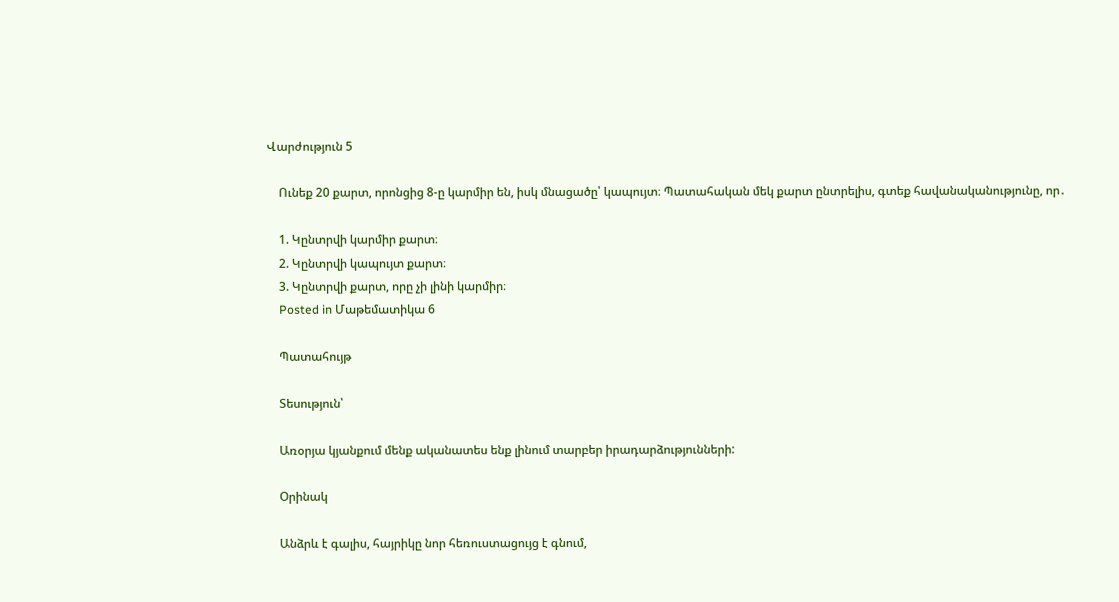Վարժություն 5

    Ունեք 20 քարտ, որոնցից 8-ը կարմիր են, իսկ մնացածը՝ կապույտ։ Պատահական մեկ քարտ ընտրելիս, գտեք հավանականությունը, որ․

    1. Կընտրվի կարմիր քարտ։
    2. Կընտրվի կապույտ քարտ։
    3. Կընտրվի քարտ, որը չի լինի կարմիր։
    Posted in Մաթեմատիկա 6

    Պատահույթ

    Տեսություն՝

    Առօրյա կյանքում մենք ականատես ենք լինում տարբեր իրադարձությունների:

    Օրինակ

    Անձրև է գալիս, հայրիկը նոր հեռուստացույց է գնում,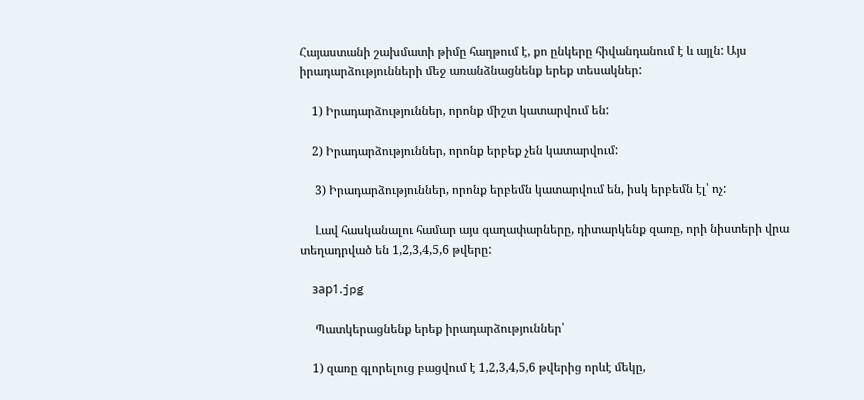Հայաստանի շախմատի թիմը հաղթում է, քո ընկերը հիվանդանում է և այլն: Այս իրադարձությունների մեջ առանձնացնենք երեք տեսակներ:

    1) Իրադարձություններ, որոնք միշտ կատարվում են:

    2) Իրադարձություններ, որոնք երբեք չեն կատարվում:

     3) Իրադարձություններ, որոնք երբեմն կատարվում են, իսկ երբեմն էլ՝ ոչ:

     Լավ հասկանալու համար այս գաղափարները, դիտարկենք զառը, որի նիստերի վրա տեղադրված են 1,2,3,4,5,6 թվերը:

    зар1.jpg

     Պատկերացնենք երեք իրադարձություններ՝

    1) զառը գլորելուց բացվում է 1,2,3,4,5,6 թվերից որևէ մեկը,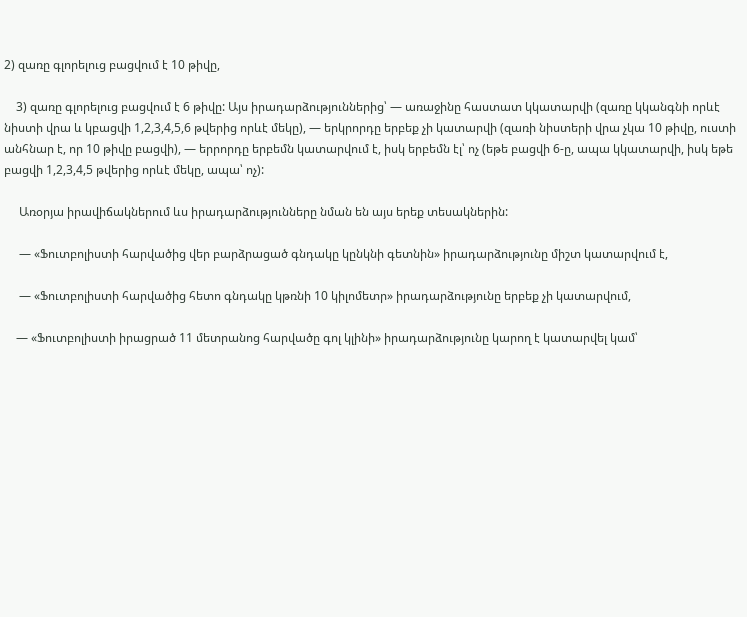2) զառը գլորելուց բացվում է 10 թիվը,

    3) զառը գլորելուց բացվում է 6 թիվը: Այս իրադարձություններից՝ — առաջինը հաստատ կկատարվի (զառը կկանգնի որևէ նիստի վրա և կբացվի 1,2,3,4,5,6 թվերից որևէ մեկը), — երկրորդը երբեք չի կատարվի (զառի նիստերի վրա չկա 10 թիվը, ուստի անհնար է, որ 10 թիվը բացվի), — երրորդը երբեմն կատարվում է, իսկ երբեմն էլ՝ ոչ (եթե բացվի 6-ը, ապա կկատարվի, իսկ եթե բացվի 1,2,3,4,5 թվերից որևէ մեկը, ապա՝ ոչ):

     Առօրյա իրավիճակներում ևս իրադարձությունները նման են այս երեք տեսակներին:

     — «Ֆուտբոլիստի հարվածից վեր բարձրացած գնդակը կընկնի գետնին» իրադարձությունը միշտ կատարվում է,

     — «Ֆուտբոլիստի հարվածից հետո գնդակը կթռնի 10 կիլոմետր» իրադարձությունը երբեք չի կատարվում,

    — «Ֆուտբոլիստի իրացրած 11 մետրանոց հարվածը գոլ կլինի» իրադարձությունը կարող է կատարվել կամ՝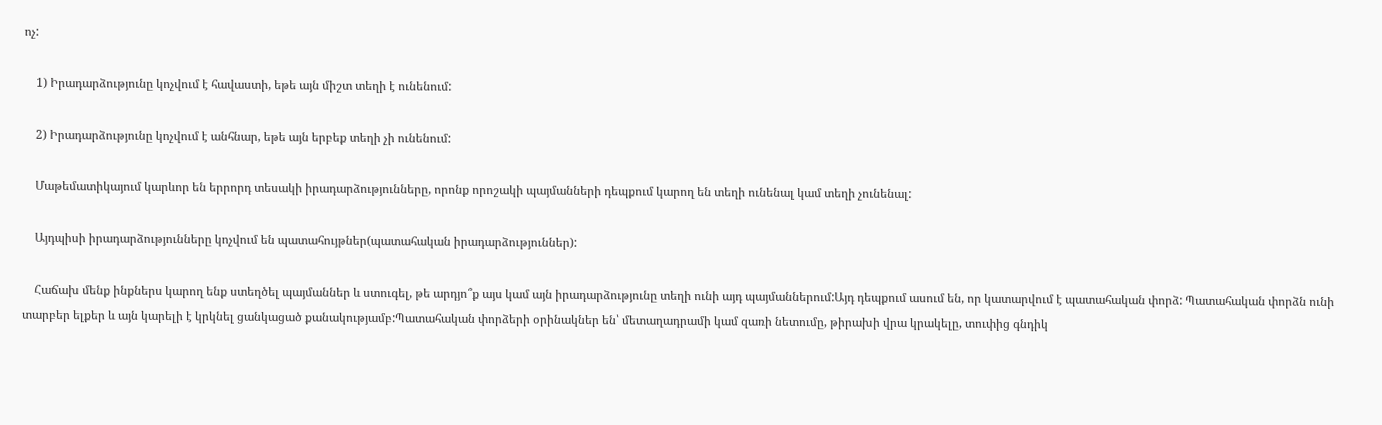ոչ:

    1) Իրադարձությունը կոչվում է հավաստի, եթե այն միշտ տեղի է ունենում:

    2) Իրադարձությունը կոչվում է անհնար, եթե այն երբեք տեղի չի ունենում:

    Մաթեմատիկայում կարևոր են երրորդ տեսակի իրադարձությունները, որոնք որոշակի պայմանների դեպքում կարող են տեղի ունենալ կամ տեղի չունենալ:

    Այդպիսի իրադարձությունները կոչվում են պատահույթներ(պատահական իրադարձություններ):

    Հաճախ մենք ինքներս կարող ենք ստեղծել պայմաններ և ստուգել, թե արդյո՞ք այս կամ այն իրադարձությունը տեղի ունի այդ պայմաններում:Այդ դեպքում ասում են, որ կատարվում է պատահական փորձ: Պատահական փորձն ունի տարբեր ելքեր և այն կարելի է կրկնել ցանկացած քանակությամբ:Պատահական փորձերի օրինակներ են՝ մետաղադրամի կամ զառի նետումը, թիրախի վրա կրակելը, տուփից գնդիկ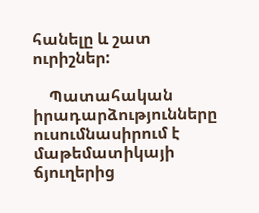հանելը և շատ ուրիշներ:

    Պատահական իրադարձությունները ուսումնասիրում է մաթեմատիկայի ճյուղերից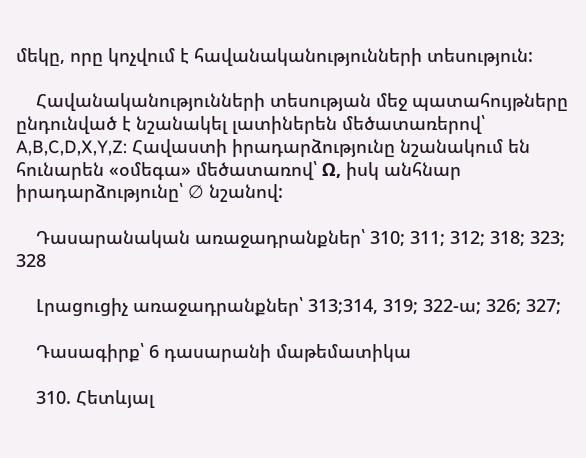մեկը, որը կոչվում է հավանականությունների տեսություն:

    Հավանականությունների տեսության մեջ պատահույթները ընդունված է նշանակել լատիներեն մեծատառերով՝ A,B,C,D,X,Y,Z: Հավաստի իրադարձությունը նշանակում են հունարեն «օմեգա» մեծատառով՝ Ω, իսկ անհնար իրադարձությունը՝ ∅ նշանով:

    Դասարանական առաջադրանքներ՝ 310; 311; 312; 318; 323; 328

    Լրացուցիչ առաջադրանքներ՝ 313;314, 319; 322-ա; 326; 327;

    Դասագիրք՝ 6 դասարանի մաթեմատիկա

    310. Հետևյալ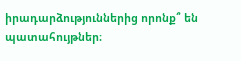իրադարձություններից որոնք՞ են պատահույթներ։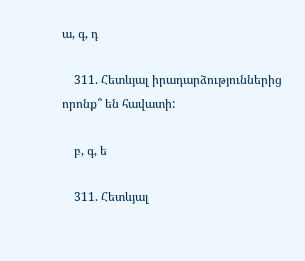ա, գ, դ

    311. Հետևյալ իրադարձություններից որոնք՞ են հավատի:

    բ, գ, ե

    311. Հետևյալ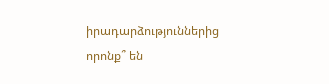իրադարձություններից որոնք՞ են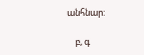անհնար:

    բ, գ